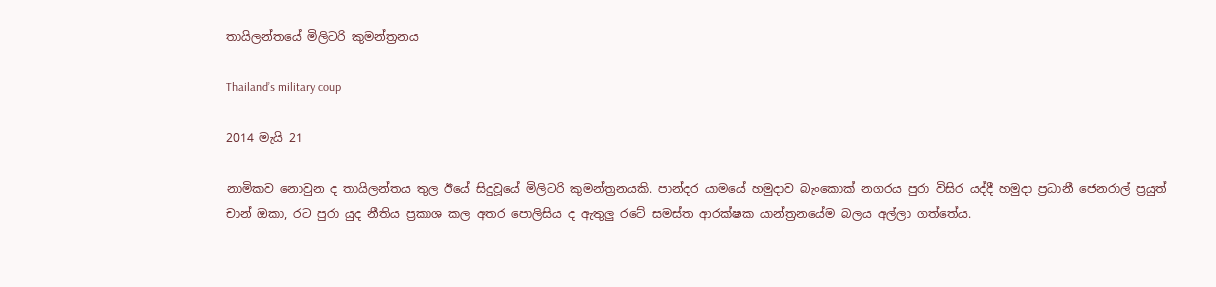තායිලන්තයේ මිලිටරි කුමන්ත්‍රනය

Thailand’s military coup

2014 මැයි 21

නාමිකව නොවුන ද තායිලන්තය තුල ඊයේ සිදුවූයේ මිලිටරි කුමන්ත්‍රනයකි. පාන්දර යාමයේ හමුදාව බැංකොක් නගරය පුරා විසිර යද්දී හමුදා ප්‍රධානී ජෙනරාල් ප්‍රයුත් චාන් ඔකා, රට පුරා යුද නීතිය ප්‍රකාශ කල අතර පොලිසිය ද ඇතුලු රටේ සමස්ත ආරක්ෂක යාන්ත්‍රනයේම බලය අල්ලා ගත්තේය.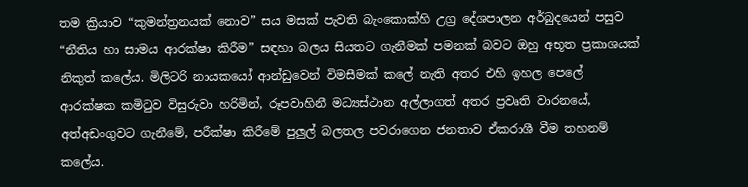තම ක්‍රියාව “කුමන්ත්‍රනයක් නොව” සය මසක් පැවති බැංකොක්හි උග්‍ර දේශපාලන අර්බුදයෙන් පසුව “නීතිය හා සාමය ආරක්ෂා කිරීම” සඳහා බලය සියතට ගැනීමක් පමනක් බවට ඔහු අභූත ප්‍රකාශයක් නිකුත් කලේය. මිලිටරි නායකයෝ ආන්ඩුවෙන් විමසීමක් කලේ නැති අතර එහි ඉහල පෙලේ ආරක්ෂක කමිටුව විසුරුවා හරිමින්, රූපවාහිනී මධ්‍යස්ථාන අල්ලාගත් අතර ප්‍රවෘති වාරනයේ, අත්අඩංගුවට ගැනීමේ, පරීක්ෂා කිරීමේ පුලුල් බලතල පවරාගෙන ජනතාව ඒකරාශී වීම තහනම් කලේය.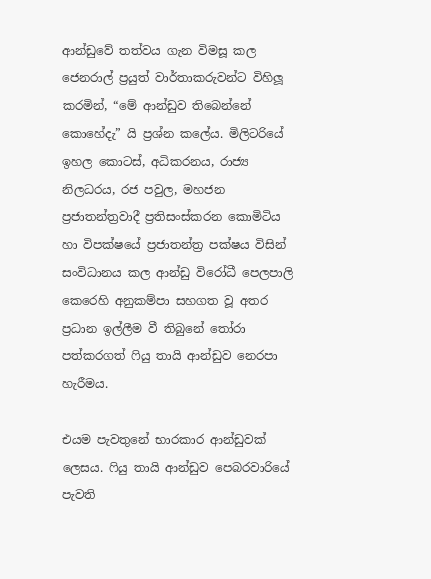ආන්ඩුවේ තත්වය ගැන විමසූ කල ජෙනරාල් ප්‍රයුත් වාර්තාකරුවන්ට විහිලූ කරමින්, “මේ ආන්ඩුව තිබෙන්නේ කොහේදැ” යි ප්‍රශ්න කලේය. මිලිටරියේ ඉහල කොටස්, අධිකරනය, රාජ්‍ය නිලධරය, රජ පවුල, මහජන ප්‍රජාතන්ත්‍රවාදී ප්‍රතිසංස්කරන කොමිටිය හා විපක්ෂයේ ප්‍රජාතන්ත්‍ර පක්ෂය විසින් සංවිධානය කල ආන්ඩු විරෝධී පෙලපාලි කෙරෙහි අනුකම්පා සහගත වූ අතර ප්‍රධාන ඉල්ලීම වී තිබුනේ තෝරා පත්කරගත් ෆියු තායි ආන්ඩුව නෙරපා හැරීමය.

එයම පැවතුනේ භාරකාර ආන්ඩුවක් ලෙසය. ෆියු තායි ආන්ඩුව පෙබරවාරියේ පැවති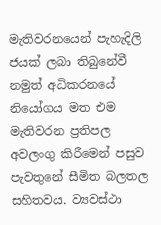මැතිවරනයෙන් පැහැදිලි ජයක් ලබා තිබුනේවී නමුත් අධිකරනයේ නියෝගය මත එම මැතිවරන ප්‍රතිපල අවලංගු කිරීමෙන් පසුව පැවතුනේ සීමිත බලතල සහිතවය. ව්‍යවස්ථා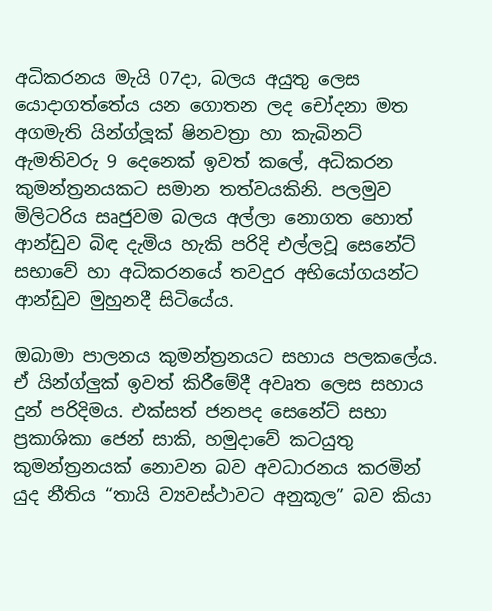අධිකරනය මැයි 07දා, බලය අයුතු ලෙස යොදාගත්තේය යන ගොතන ලද චෝදනා මත අගමැති යින්ග්ලූක් ෂිනවත්‍රා හා කැබිනට් ඇමතිවරු 9 දෙනෙක් ඉවත් කලේ, අධිකරන කුමන්ත්‍රනයකට සමාන තත්වයකිනි. පලමුව මිලිටරිය සෘජුවම බලය අල්ලා නොගත හොත් ආන්ඩුව බිඳ දැමිය හැකි පරිදි එල්ලවූ සෙනේට් සභාවේ හා අධිකරනයේ තවදුර අභියෝගයන්ට ආන්ඩුව මුහුනදී සිටියේය.

ඔබාමා පාලනය කුමන්ත්‍රනයට සහාය පලකලේය. ඒ යින්ග්ලුක් ඉවත් කිරීමේදී අවෘත ලෙස සහාය දුන් පරිදිමය. එක්සත් ජනපද සෙනේට් සභා ප්‍රකාශිකා ජෙන් සාකි, හමුදාවේ කටයුතු කුමන්ත්‍රනයක් නොවන බව අවධාරනය කරමින් යුද නීතිය “තායි ව්‍යවස්ථාවට අනුකූල” බව කියා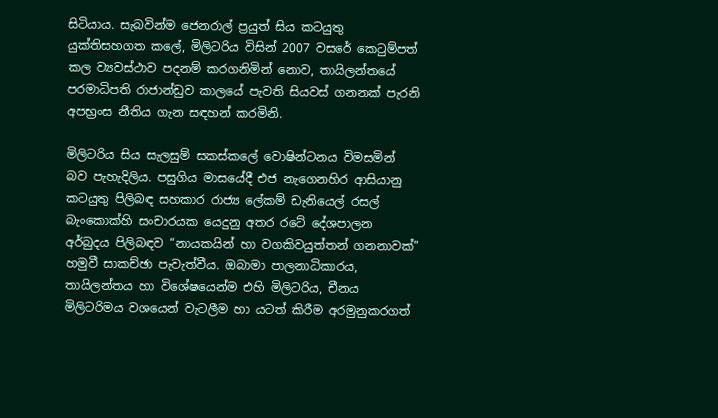සිටියාය. සැබවින්ම ජෙනරාල් ප්‍රයුත් සිය කටයුතු යුක්තිසහගත කලේ, මිලිටරිය විසින් 2007 වසරේ කෙටුම්පත් කල ව්‍යවස්ථාව පදනම් කරගනිමින් නොව, තායිලන්තයේ පරමාධිපති රාජාන්ඩුව කාලයේ පැවති සියවස් ගනනක් පැරනි අපභ්‍රංස නීතිය ගැන සඳහන් කරමිනි.

මිලිටරිය සිය සැලසුම් සකස්කලේ වොෂින්ටනය විමසමින් බව පැහැදිලිය. පසුගිය මාසයේදී එජ නැගෙනහිර ආසියානු කටයුතු පිලිබඳ සහකාර රාජ්‍ය ලේකම් ඩැනියෙල් රසල් බැංකොක්හි සංචාරයක යෙදුනු අතර රටේ දේශපාලන අර්බුදය පිලිබඳව “නායකයින් හා වගකිවයුත්තන් ගනනාවක්” හමුවී සාකච්ඡා පැවැත්වීය. ඔබාමා පාලනාධිකාරය, තායිලන්තය හා විශේෂයෙන්ම එහි මිලිටරිය, චීනය මිලිටරිමය වශයෙන් වැටලීම හා යටත් කිරීම අරමුනුකරගත්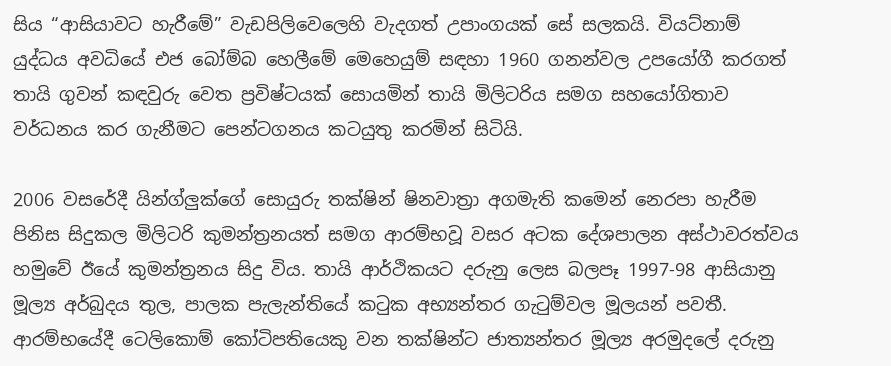සිය “ආසියාවට හැරීමේ” වැඩපිලිවෙලෙහි වැදගත් උපාංගයක් සේ සලකයි. වියට්නාම් යුද්ධය අවධියේ එජ බෝම්බ හෙලීමේ මෙහෙයුම් සඳහා 1960 ගනන්වල උපයෝගී කරගත් තායි ගුවන් කඳවුරු වෙත ප්‍රවිෂ්ටයක් සොයමින් තායි මිලිටරිය සමග සහයෝගිතාව වර්ධනය කර ගැනීමට පෙන්ටගනය කටයුතු කරමින් සිටියි.

2006 වසරේදී යින්ග්ලුක්ගේ සොයුරු තක්ෂින් ෂිනවාත්‍රා අගමැති කමෙන් නෙරපා හැරීම පිනිස සිදුකල මිලිටරි කුමන්ත්‍රනයත් සමග ආරම්භවූ වසර අටක දේශපාලන අස්ථාවරත්වය හමුවේ ඊයේ කුමන්ත්‍රනය සිදු විය. තායි ආර්ථිකයට දරුනු ලෙස බලපෑ 1997-98 ආසියානු මූල්‍ය අර්බුදය තුල, පාලක පැලැන්තියේ කටුක අභ්‍යන්තර ගැටුම්වල මූලයන් පවතී. ආරම්භයේදී ටෙලිකොම් කෝටිපතියෙකු වන තක්ෂින්ට ජාත්‍යන්තර මූල්‍ය අරමුදලේ දරුනු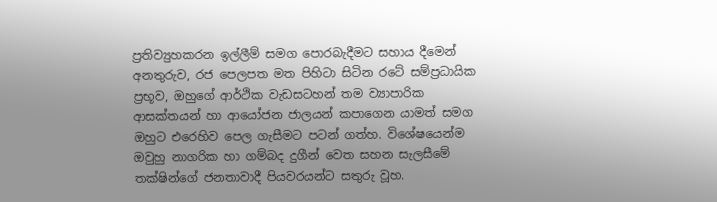ප්‍රතිව්‍යුහකරන ඉල්ලීම් සමග පොරබැදීමට සහාය දීමෙන් අනතුරුව, රජ පෙලපත මත පිහිටා සිටින රටේ සම්ප්‍රධායික ප්‍රභූව, ඔහුගේ ආර්ථික වැඩසටහන් තම ව්‍යාපාරික ආසක්තයන් හා ආයෝජන ජාලයන් කපාගෙන යාමත් සමග ඔහුට එරෙහිව පෙල ගැසීමට පටන් ගත්හ. විශේෂයෙන්ම ඔවුහු නාගරික හා ගම්බද දුගීන් වෙත සහන සැලසීමේ තක්ෂින්ගේ ජනතාවාදී පියවරයන්ට සතුරු වූහ.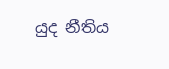යුද නීතිය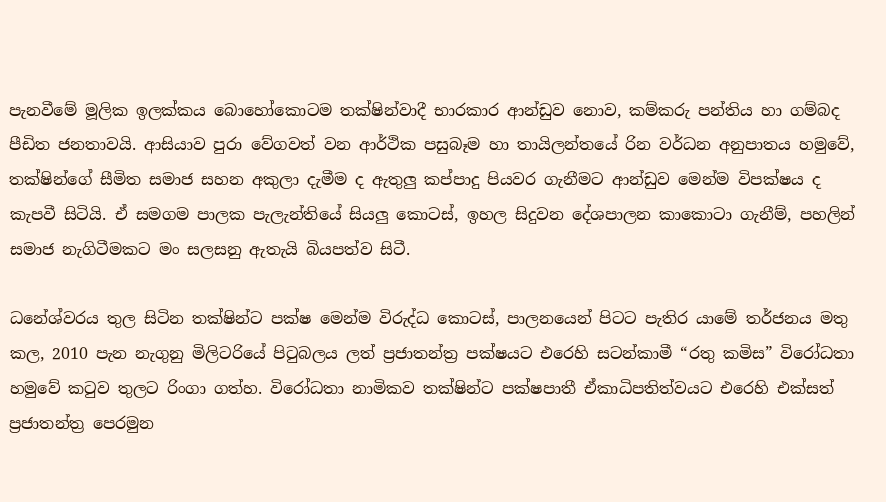පැනවීමේ මූලික ඉලක්කය බොහෝකොටම තක්ෂින්වාදී භාරකාර ආන්ඩුව නොව, කම්කරු පන්තිය හා ගම්බද පීඩිත ජනතාවයි. ආසියාව පුරා වේගවත් වන ආර්ථික පසුබෑම හා තායිලන්තයේ රින වර්ධන අනුපාතය හමුවේ, තක්ෂින්ගේ සීමිත සමාජ සහන අකුලා දැමීම ද ඇතුලු කප්පාදු පියවර ගැනීමට ආන්ඩුව මෙන්ම විපක්ෂය ද කැපවී සිටියි. ඒ සමගම පාලක පැලැන්තියේ සියලු කොටස්, ඉහල සිදුවන දේශපාලන කාකොටා ගැනීම්, පහලින් සමාජ නැගිටීමකට මං සලසනු ඇතැයි බියපත්ව සිටී.

ධනේශ්වරය තුල සිටින තක්ෂින්ට පක්ෂ මෙන්ම විරුද්ධ කොටස්, පාලනයෙන් පිටට පැතිර යාමේ තර්ජනය මතු කල, 2010 පැන නැගුනු මිලිටරියේ පිටුබලය ලත් ප්‍රජාතන්ත්‍ර පක්ෂයට එරෙහි සටන්කාමී “රතු කමිස” විරෝධතා හමුවේ කටුව තුලට රිංගා ගත්හ. විරෝධතා නාමිකව තක්ෂින්ට පක්ෂපාතී ඒකාධිපතිත්වයට එරෙහි එක්සත් ප්‍රජාතන්ත්‍ර පෙරමුන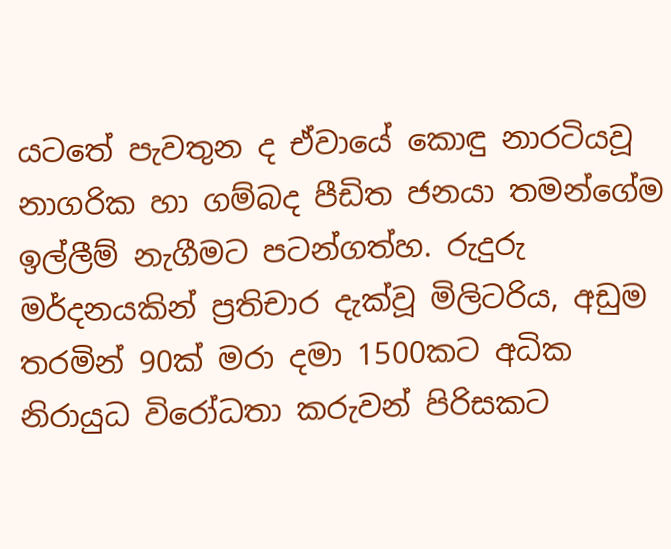යටතේ පැවතුන ද ඒවායේ කොඳු නාරටියවූ නාගරික හා ගම්බද පීඩිත ජනයා තමන්ගේම ඉල්ලීම් නැගීමට පටන්ගත්හ. රුදුරු මර්දනයකින් ප්‍රතිචාර දැක්වූ මිලිටරිය, අඩුම තරමින් 90ක් මරා දමා 1500කට අධික නිරායුධ විරෝධතා කරුවන් පිරිසකට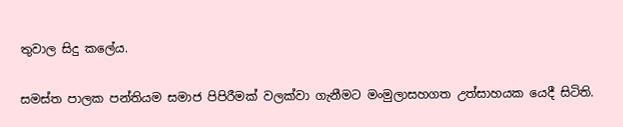තුවාල සිදු කලේය.

සමස්ත පාලක පන්තියම සමාජ පිපිරීමක් වලක්වා ගැනීමට මංමුලාසහගත උත්සාහයක යෙදී සිටිති.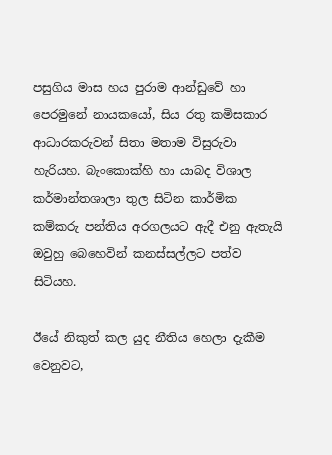පසුගිය මාස හය පුරාම ආන්ඩුවේ හා පෙරමුනේ නායකයෝ, සිය රතු කමිසකාර ආධාරකරුවන් සිතා මතාම විසුරුවා හැරියහ. බැංකොක්හි හා යාබද විශාල කර්මාන්තශාලා තුල සිටින කාර්මික කම්කරු පන්තිය අරගලයට ඇදී එනු ඇතැයි ඔවුහු බෙහෙවින් කනස්සල්ලට පත්ව සිටියහ.

ඊයේ නිකුත් කල යුද නීතිය හෙලා දැකීම වෙනුවට,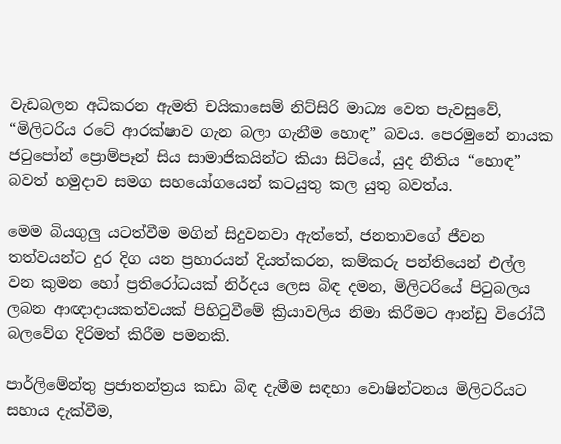වැඩබලන අධිකරන ඇමති චයිකාසෙම් නිට්සිරි මාධ්‍ය වෙත පැවසුවේ, “මිලිටරිය රටේ ආරක්ෂාව ගැන බලා ගැනීම හොඳ” බවය. පෙරමුනේ නායක ජටුපෝන් ප්‍රොම්පෑන් සිය සාමාජිකයින්ට කියා සිටියේ, යුද නීතිය “හොඳ” බවත් හමුදාව සමග සහයෝගයෙන් කටයුතු කල යුතු බවත්ය.

මෙම බියගුලු යටත්වීම මගින් සිදුවනවා ඇත්තේ, ජනතාවගේ ජීවන තත්වයන්ට දුර දිග යන ප්‍රහාරයන් දියත්කරන, කම්කරු පන්තියෙන් එල්ල වන කුමන හෝ ප්‍රතිරෝධයක් නිර්දය ලෙස බිඳ දමන, මිලිටරියේ පිටුබලය ලබන ආඥාදායකත්වයක් පිහිටුවීමේ ක්‍රියාවලිය නිමා කිරීමට ආන්ඩු විරෝධී බලවේග දිරිමත් කිරීම පමනකි.

පාර්ලිමේන්තු ප්‍රජාතන්ත්‍රය කඩා බිඳ දැමීම සඳහා වොෂින්ටනය මිලිටරියට සහාය දැක්වීම,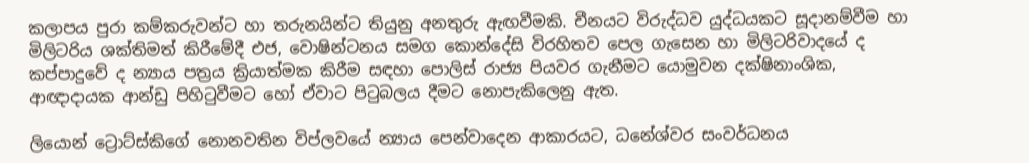කලාපය පුරා කම්කරුවන්ට හා තරුනයින්ට තියුනු අනතුරු ඇඟවීමකි. චීනයට විරුද්ධව යුද්ධයකට සූදානම්වීම හා මිලිටරිය ශක්තිමත් කිරීමේදී එජ, වොෂින්ටනය සමග කොන්දේසි විරහිතව පෙල ගැසෙන හා මිලිටරිවාදයේ ද කප්පාදුවේ ද න්‍යාය පත්‍රය ක්‍රියාත්මක කිරීම සඳහා පොලිස් රාජ්‍ය පියවර ගැනීමට යොමුවන දක්ෂිනාංශික, ආඥාදායක ආන්ඩු පිහිටුවීමට හෝ ඒවාට පිටුබලය දීමට නොපැකිලෙනු ඇත.

ලියොන් ට්‍රොට්ස්කිගේ නොනවතින විප්ලවයේ න්‍යාය පෙන්වාදෙන ආකාරයට, ධනේශ්වර සංවර්ධනය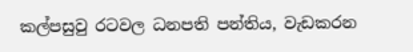කල්පසුවු රටවල ධනපති පන්තිය, වැඩකරන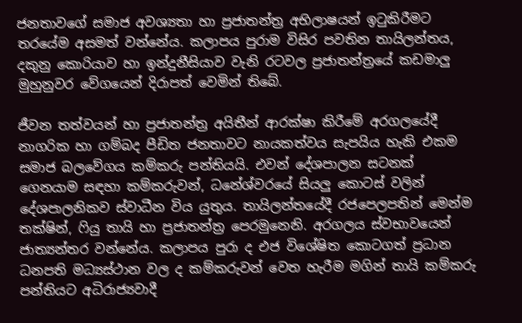ජනතාවගේ සමාජ අවශ්‍යතා හා ප්‍රජාතන්ත්‍ර අභිලාෂයන් ඉටුකිරීමට තරයේම අසමත් වන්නේය. කලාපය පුරාම විසිර පවතින තායිලන්තය, දකුනු කොරියාව හා ඉන්දුනීසියාව වැනි රටවල ප්‍රජාතන්ත්‍රයේ කඩමාලු මුහුනුවර වේගයෙන් දිරාපත් වෙමින් තිබේ.

ජීවන තත්වයන් හා ප්‍රජාතන්ත්‍ර අයිතීන් ආරක්ෂා කිරීමේ අරගලයේදී නාගරික හා ගම්බද පීඩිත ජනතාවට නායකත්වය සැපයිය හැකි එකම සමාජ බලවේගය කම්කරු පන්තියයි. එවන් දේශපාලන සටනක් ගෙනයාම සඳහා කම්කරුවන්, ධනේශ්වරයේ සියලු කොටස් වලින් දේශපාලනිකව ස්වාධීන විය යුතුය. තායිලන්තයේදී රජපෙලපතින් මෙන්ම තක්ෂින්, ෆියු තායි හා ප්‍රජාතන්ත්‍ර පෙරමුනෙනි. අරගලය ස්වභාවයෙන් ජාත්‍යන්තර වන්නේය. කලාපය පුරා ද එජ විශේෂිත කොටගත් ප්‍රධාන ධනපති මධ්‍යස්ථාන වල ද කම්කරුවන් වෙත හැරීම මගින් තායි කම්කරු පන්තියට අධිරාජ්‍යවාදී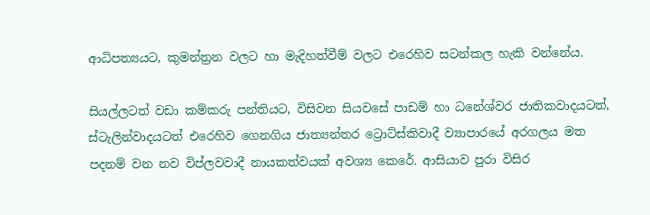ආධිපත්‍යයට, කුමන්ත්‍රන වලට හා මැදිහත්වීම් වලට එරෙහිව සටන්කල හැකි වන්නේය.

සියල්ලටත් වඩා කම්කරු පන්තියට, විසිවන සියවසේ පාඩම් හා ධනේශ්වර ජාතිකවාදයටත්, ස්ටැලින්වාදයටත් එරෙහිව ගෙනගිය ජාත්‍යන්තර ට්‍රොට්ස්කිවාදී ව්‍යාපාරයේ අරගලය මත පදනම් වන නව විප්ලවවාදී නායකත්වයක් අවශ්‍ය කෙරේ. ආසියාව පුරා විසිර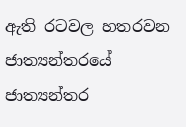ඇති රටවල හතරවන ජාත්‍යන්තරයේ ජාත්‍යන්තර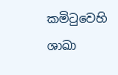කමිටුවෙහි ශාඛා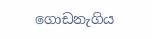ගොඩනැගිය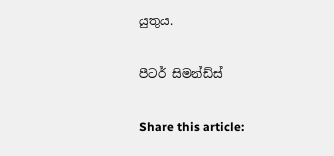යුතුය.

පීටර් සිමන්ඩ්ස්

Share this article: